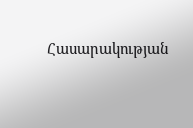Հասարակության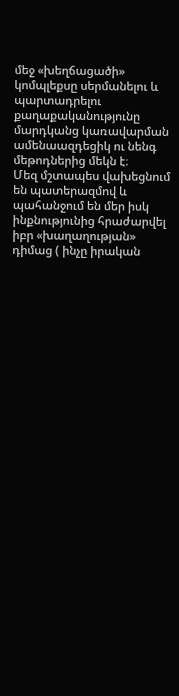մեջ «խեղճացածի» կոմպլեքսը սերմանելու և պարտադրելու քաղաքականությունը մարդկանց կառավարման ամենաազդեցիկ ու նենգ մեթոդներից մեկն է։
Մեզ մշտապես վախեցնում են պատերազմով և պահանջում են մեր իսկ ինքնությունից հրաժարվել իբր «խաղաղության» դիմաց ( ինչը իրական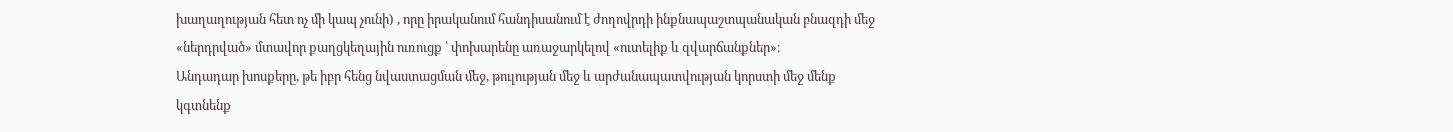խաղաղության հետ ոչ մի կապ չունի) , որը իրականում հանդիսանում է ժողովրդի ինքնապաշտպանական բնազդի մեջ «ներդրված» մտավոր քաղցկեղային ուռուցք ՝ փոխարենը առաջարկելով «ուտելիք և զվարճանքներ»։
Անդադար խոսքերը, թե իբր հենց նվաստացման մեջ, թուլության մեջ և արժանապատվության կորստի մեջ մենք կգտնենք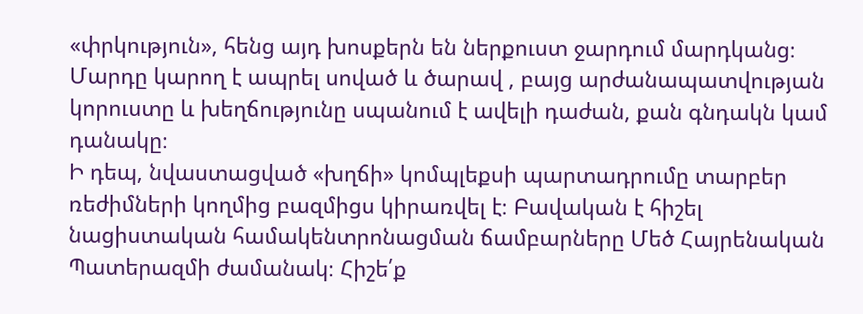«փրկություն», հենց այդ խոսքերն են ներքուստ ջարդում մարդկանց։ Մարդը կարող է ապրել սոված և ծարավ , բայց արժանապատվության կորուստը և խեղճությունը սպանում է ավելի դաժան, քան գնդակն կամ դանակը։
Ի դեպ, նվաստացված «խղճի» կոմպլեքսի պարտադրումը տարբեր ռեժիմների կողմից բազմիցս կիրառվել է։ Բավական է հիշել նացիստական համակենտրոնացման ճամբարները Մեծ Հայրենական Պատերազմի ժամանակ։ Հիշե՛ք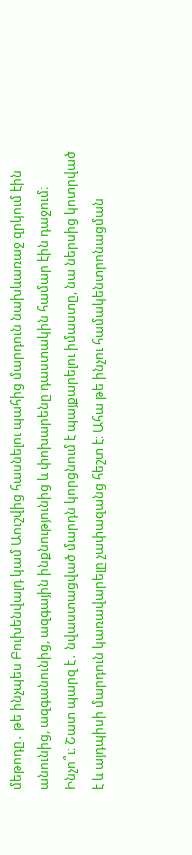մեթոդը․ թե ինչպես Բուխենվալդ կամ Աուշվից հասնելու պահից մարդուն նախևառաջ զրկում էին անունից, ազգանունից, ազգային ինքնությունից և փոխարենը դաստակին համար էին դաջում։ Ինչո՞ւ։ Շատ պարզ է․ նվաստացված մարդն կորցնում է պայքարելու իմաստը, նա ներսից կոտրված է և այդպիսի մարդուն կառավարելը չափազանց հեշտ է։ Ահա թե ինչու համակենտրոնացման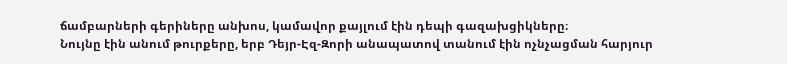ճամբարների գերիները անխոս, կամավոր քայլում էին դեպի գազախցիկները։
Նույնը էին անում թուրքերը, երբ Դեյր-Էզ-Զորի անապատով տանում էին ոչնչացման հարյուր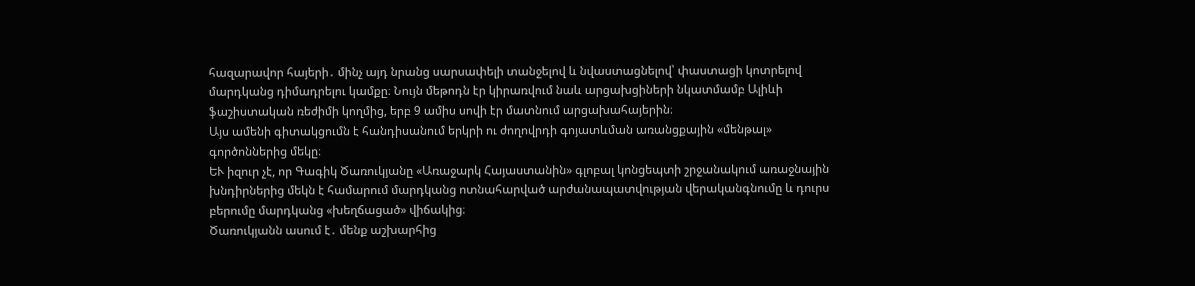հազարավոր հայերի․ մինչ այդ նրանց սարսափելի տանջելով և նվաստացնելով՝ փաստացի կոտրելով մարդկանց դիմադրելու կամքը։ Նույն մեթոդն էր կիրառվում նաև արցախցիների նկատմամբ Ալիևի ֆաշիստական ռեժիմի կողմից, երբ 9 ամիս սովի էր մատնում արցախահայերին։
Այս ամենի գիտակցումն է հանդիսանում երկրի ու ժողովրդի գոյատևման առանցքային «մենթալ» գործոններից մեկը։
ԵՒ իզուր չէ, որ Գագիկ Ծառուկյանը «Առաջարկ Հայաստանին» գլոբալ կոնցեպտի շրջանակում առաջնային խնդիրներից մեկն է համարում մարդկանց ոտնահարված արժանապատվության վերականգնումը և դուրս բերումը մարդկանց «խեղճացած» վիճակից։
Ծառուկյանն ասում է․ մենք աշխարհից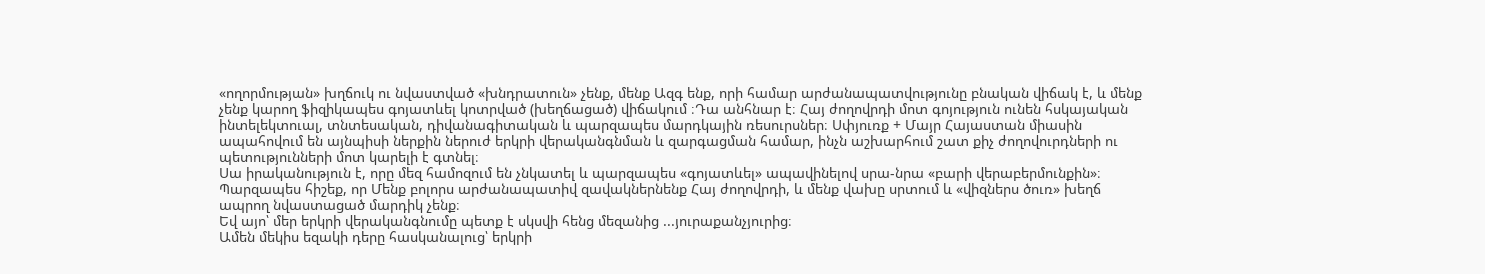«ողորմության» խղճուկ ու նվաստված «խնդրատուն» չենք, մենք Ազգ ենք, որի համար արժանապատվությունը բնական վիճակ է, և մենք չենք կարող ֆիզիկապես գոյատևել կոտրված (խեղճացած) վիճակում ։Դա անհնար է։ Հայ ժողովրդի մոտ գոյություն ունեն հսկայական ինտելեկտուալ, տնտեսական, դիվանագիտական և պարզապես մարդկային ռեսուրսներ։ Սփյուռք + Մայր Հայաստան միասին ապահովում են այնպիսի ներքին ներուժ երկրի վերականգնման և զարգացման համար, ինչն աշխարհում շատ քիչ ժողովուրդների ու պետությունների մոտ կարելի է գտնել։
Սա իրականություն է, որը մեզ համոզում են չնկատել և պարզապես «գոյատևել» ապավինելով սրա-նրա «բարի վերաբերմունքին»։
Պարզապես հիշեք, որ Մենք բոլորս արժանապատիվ զավակներնենք Հայ ժողովրդի, և մենք վախը սրտում և «վիզներս ծուռ» խեղճ ապրող նվաստացած մարդիկ չենք։
Եվ այո՝ մեր երկրի վերականգնումը պետք է սկսվի հենց մեզանից ...յուրաքանչյուրից։
Ամեն մեկիս եզակի դերը հասկանալուց՝ երկրի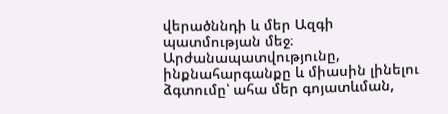վերածննդի և մեր Ազգի պատմության մեջ։
Արժանապատվությունը, ինքնահարգանքը և միասին լինելու ձգտումը՝ ահա մեր գոյատևման,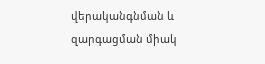վերականգնման և զարգացման միակ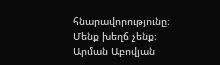հնարավորությունը։
Մենք խեղճ չենք։
Արման Աբովյան